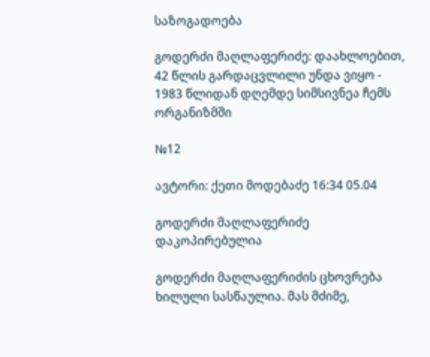საზოგადოება

გოდერძი მაღლაფერიძე: დაახლოებით, 42 წლის გარდაცვლილი უნდა ვიყო - 1983 წლიდან დღემდე სიმსივნეა ჩემს ორგანიზმში

№12

ავტორი: ქეთი მოდებაძე 16:34 05.04

გოდერძი მაღლაფერიძე
დაკოპირებულია

გოდერძი მაღლაფერიძის ცხოვრება ხილული სასწაულია. მას მძიმე,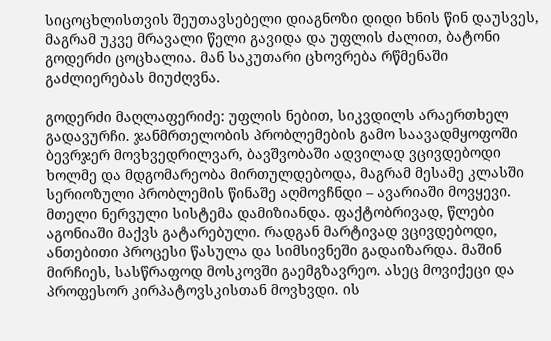სიცოცხლისთვის შეუთავსებელი დიაგნოზი დიდი ხნის წინ დაუსვეს, მაგრამ უკვე მრავალი წელი გავიდა და უფლის ძალით, ბატონი გოდერძი ცოცხალია. მან საკუთარი ცხოვრება რწმენაში გაძლიერებას მიუძღვნა.

გოდერძი მაღლაფერიძე: უფლის ნებით, სიკვდილს არაერთხელ გადავურჩი. ჯანმრთელობის პრობლემების გამო საავადმყოფოში ბევრჯერ მოვხვედრილვარ, ბავშვობაში ადვილად ვცივდებოდი ხოლმე და მდგომარეობა მირთულდებოდა, მაგრამ მესამე კლასში სერიოზული პრობლემის წინაშე აღმოვჩნდი – ავარიაში მოვყევი. მთელი ნერვული სისტემა დამიზიანდა. ფაქტობრივად, წლები აგონიაში მაქვს გატარებული. რადგან მარტივად ვცივდებოდი, ანთებითი პროცესი წასულა და სიმსივნეში გადაიზარდა. მაშინ მირჩიეს, სასწრაფოდ მოსკოვში გაემგზავრეო. ასეც მოვიქეცი და პროფესორ კირპატოვსკისთან მოვხვდი. ის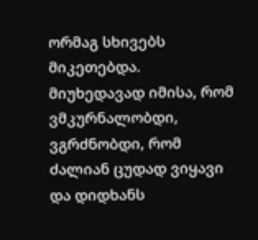ორმაგ სხივებს მიკეთებდა. მიუხედავად იმისა, რომ ვმკურნალობდი, ვგრძნობდი, რომ ძალიან ცუდად ვიყავი და დიდხანს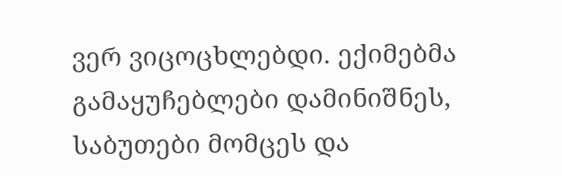ვერ ვიცოცხლებდი. ექიმებმა გამაყუჩებლები დამინიშნეს, საბუთები მომცეს და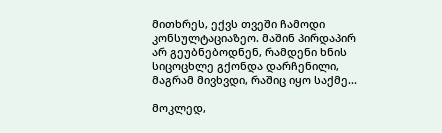მითხრეს, ექვს თვეში ჩამოდი კონსულტაციაზეო. მაშინ პირდაპირ არ გეუბნებოდნენ, რამდენი ხნის სიცოცხლე გქონდა დარჩენილი, მაგრამ მივხვდი, რაშიც იყო საქმე...

მოკლედ,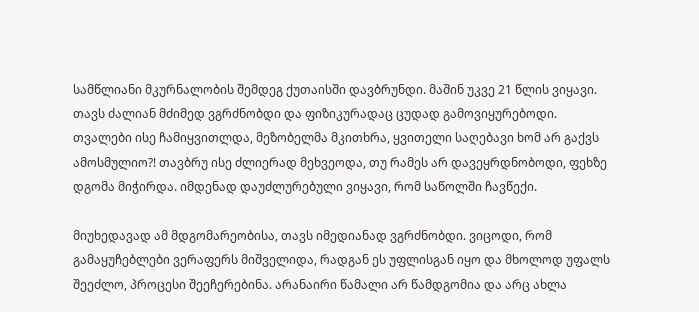სამწლიანი მკურნალობის შემდეგ ქუთაისში დავბრუნდი. მაშინ უკვე 21 წლის ვიყავი. თავს ძალიან მძიმედ ვგრძნობდი და ფიზიკურადაც ცუდად გამოვიყურებოდი. თვალები ისე ჩამიყვითლდა, მეზობელმა მკითხრა, ყვითელი საღებავი ხომ არ გაქვს ამოსმულიო?! თავბრუ ისე ძლიერად მეხვეოდა, თუ რამეს არ დავეყრდნობოდი, ფეხზე დგომა მიჭირდა. იმდენად დაუძლურებული ვიყავი, რომ საწოლში ჩავწექი.

მიუხედავად ამ მდგომარეობისა, თავს იმედიანად ვგრძნობდი. ვიცოდი, რომ გამაყუჩებლები ვერაფერს მიშველიდა, რადგან ეს უფლისგან იყო და მხოლოდ უფალს შეეძლო, პროცესი შეეჩერებინა. არანაირი წამალი არ წამდგომია და არც ახლა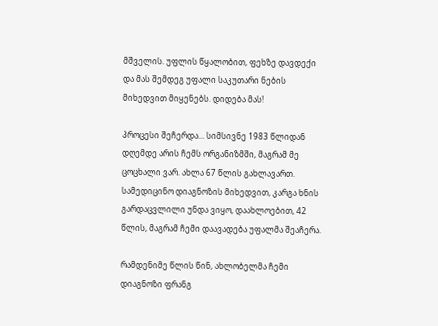მშველის. უფლის წყალობით, ფეხზე დავდექი და მას შემდეგ უფალი საკუთარი ნების მიხედვით მიყენებს. დიდება მას!

პროცესი შეჩერდა... სიმსივნე 1983 წლიდან დღემდე არის ჩემს ორგანიზმში, მაგრამ მე ცოცხალი ვარ. ახლა 67 წლის გახლავართ. სამედიცინო დიაგნოზის მიხედვით, კარგა ხნის გარდაცვლილი უნდა ვიყო, დაახლოებით, 42 წლის, მაგრამ ჩემი დაავადება უფალმა შეაჩერა.

რამდენიმე წლის წინ, ახლობელმა ჩემი დიაგნოზი ფრანგ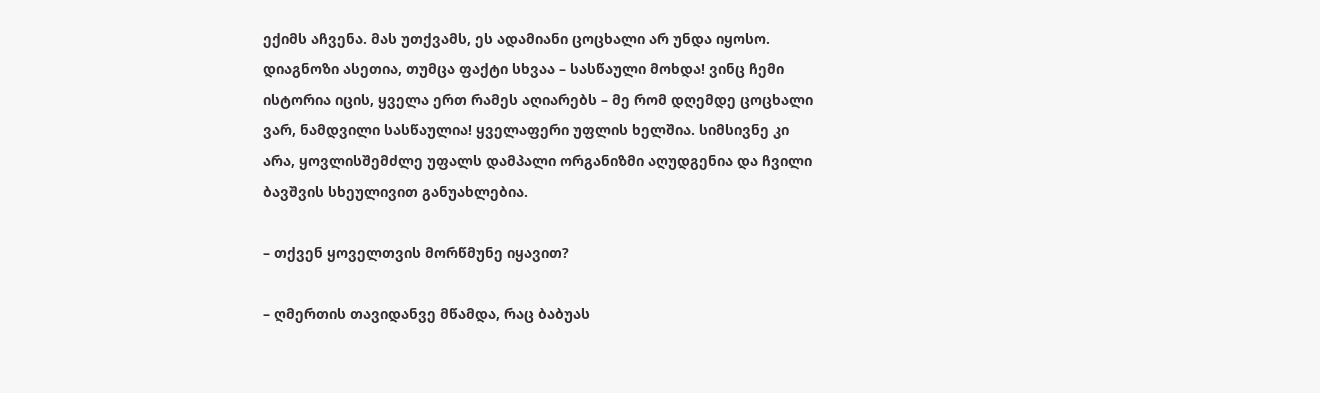ექიმს აჩვენა. მას უთქვამს, ეს ადამიანი ცოცხალი არ უნდა იყოსო. დიაგნოზი ასეთია, თუმცა ფაქტი სხვაა – სასწაული მოხდა! ვინც ჩემი ისტორია იცის, ყველა ერთ რამეს აღიარებს – მე რომ დღემდე ცოცხალი ვარ, ნამდვილი სასწაულია! ყველაფერი უფლის ხელშია. სიმსივნე კი არა, ყოვლისშემძლე უფალს დამპალი ორგანიზმი აღუდგენია და ჩვილი ბავშვის სხეულივით განუახლებია.

– თქვენ ყოველთვის მორწმუნე იყავით?

– ღმერთის თავიდანვე მწამდა, რაც ბაბუას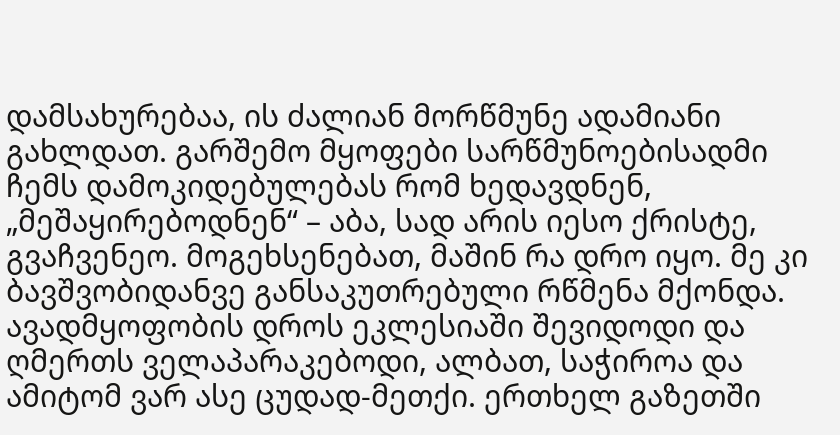დამსახურებაა, ის ძალიან მორწმუნე ადამიანი გახლდათ. გარშემო მყოფები სარწმუნოებისადმი ჩემს დამოკიდებულებას რომ ხედავდნენ, „მეშაყირებოდნენ“ – აბა, სად არის იესო ქრისტე, გვაჩვენეო. მოგეხსენებათ, მაშინ რა დრო იყო. მე კი ბავშვობიდანვე განსაკუთრებული რწმენა მქონდა. ავადმყოფობის დროს ეკლესიაში შევიდოდი და ღმერთს ველაპარაკებოდი, ალბათ, საჭიროა და ამიტომ ვარ ასე ცუდად-მეთქი. ერთხელ გაზეთში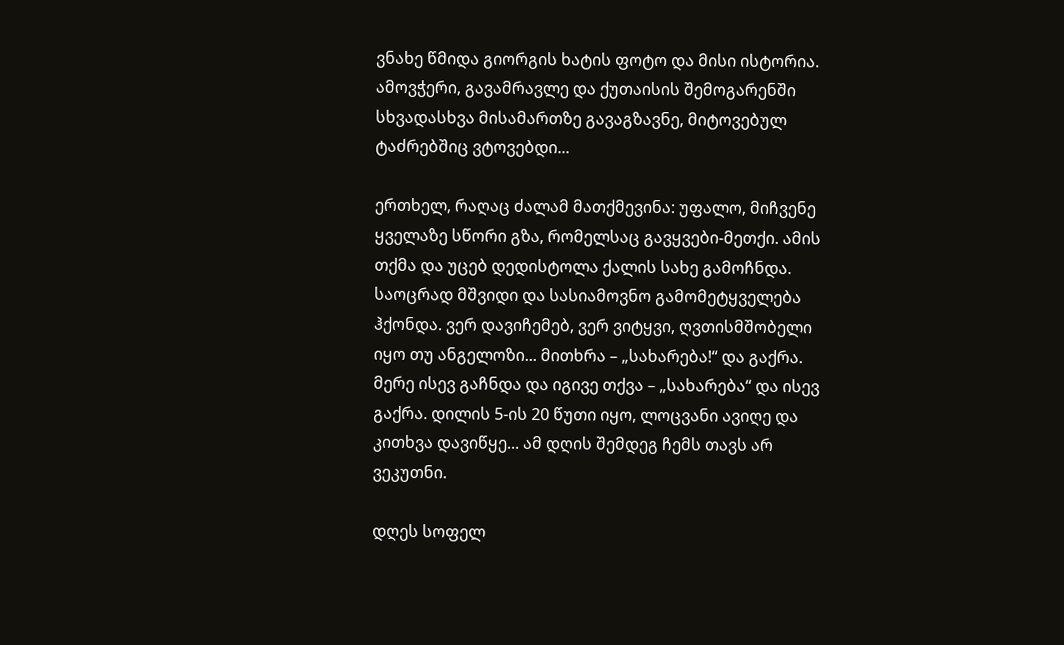ვნახე წმიდა გიორგის ხატის ფოტო და მისი ისტორია. ამოვჭერი, გავამრავლე და ქუთაისის შემოგარენში სხვადასხვა მისამართზე გავაგზავნე, მიტოვებულ ტაძრებშიც ვტოვებდი...

ერთხელ, რაღაც ძალამ მათქმევინა: უფალო, მიჩვენე ყველაზე სწორი გზა, რომელსაც გავყვები-მეთქი. ამის თქმა და უცებ დედისტოლა ქალის სახე გამოჩნდა. საოცრად მშვიდი და სასიამოვნო გამომეტყველება ჰქონდა. ვერ დავიჩემებ, ვერ ვიტყვი, ღვთისმშობელი იყო თუ ანგელოზი... მითხრა – „სახარება!“ და გაქრა. მერე ისევ გაჩნდა და იგივე თქვა – „სახარება“ და ისევ გაქრა. დილის 5-ის 20 წუთი იყო, ლოცვანი ავიღე და კითხვა დავიწყე... ამ დღის შემდეგ ჩემს თავს არ ვეკუთნი.

დღეს სოფელ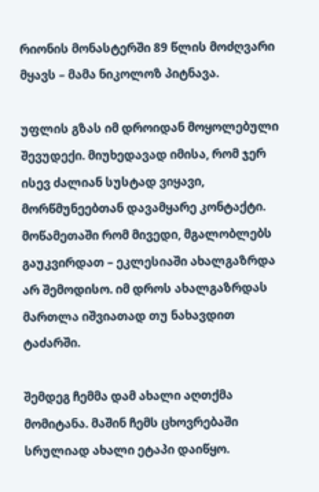რიონის მონასტერში 89 წლის მოძღვარი მყავს – მამა ნიკოლოზ პიტნავა.

უფლის გზას იმ დროიდან მოყოლებული შევუდექი. მიუხედავად იმისა, რომ ჯერ ისევ ძალიან სუსტად ვიყავი, მორწმუნეებთან დავამყარე კონტაქტი. მოწამეთაში რომ მივედი, მგალობლებს გაუკვირდათ – ეკლესიაში ახალგაზრდა არ შემოდისო. იმ დროს ახალგაზრდას მართლა იშვიათად თუ ნახავდით ტაძარში.

შემდეგ ჩემმა დამ ახალი აღთქმა მომიტანა. მაშინ ჩემს ცხოვრებაში სრულიად ახალი ეტაპი დაიწყო.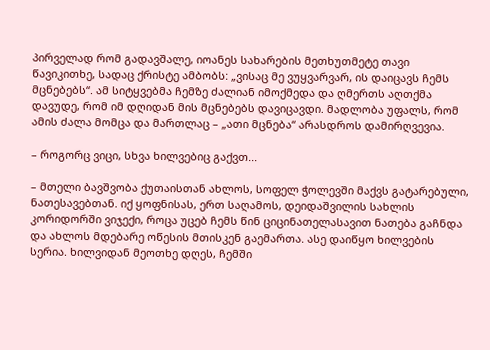პირველად რომ გადავშალე, იოანეს სახარების მეთხუთმეტე თავი წავიკითხე, სადაც ქრისტე ამბობს: „ვისაც მე ვუყვარვარ, ის დაიცავს ჩემს მცნებებს“. ამ სიტყვებმა ჩემზე ძალიან იმოქმედა და ღმერთს აღთქმა დავუდე, რომ იმ დღიდან მის მცნებებს დავიცავდი. მადლობა უფალს, რომ ამის ძალა მომცა და მართლაც – „ათი მცნება“ არასდროს დამირღვევია.

– როგორც ვიცი, სხვა ხილვებიც გაქვთ...

– მთელი ბავშვობა ქუთაისთან ახლოს, სოფელ ჭოლევში მაქვს გატარებული, ნათესავებთან. იქ ყოფნისას, ერთ საღამოს, დეიდაშვილის სახლის კორიდორში ვიჯექი, როცა უცებ ჩემს წინ ციცინათელასავით ნათება გაჩნდა და ახლოს მდებარე ოწესის მთისკენ გაემართა. ასე დაიწყო ხილვების სერია. ხილვიდან მეოთხე დღეს, ჩემში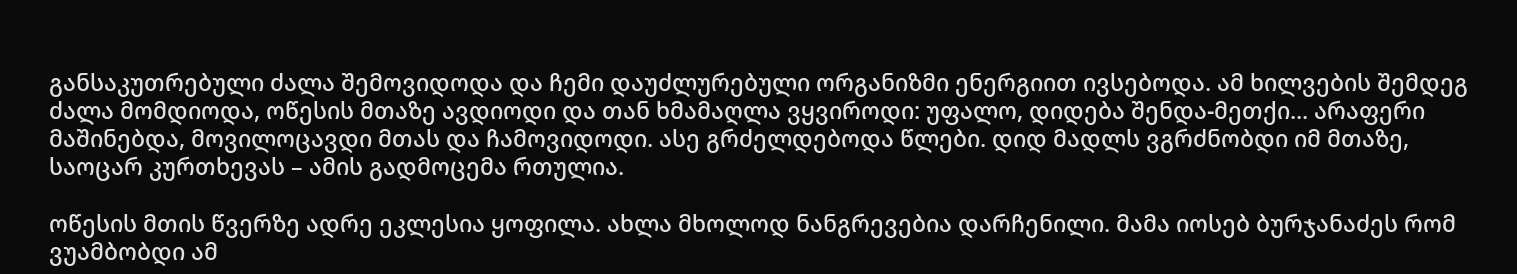განსაკუთრებული ძალა შემოვიდოდა და ჩემი დაუძლურებული ორგანიზმი ენერგიით ივსებოდა. ამ ხილვების შემდეგ ძალა მომდიოდა, ოწესის მთაზე ავდიოდი და თან ხმამაღლა ვყვიროდი: უფალო, დიდება შენდა-მეთქი... არაფერი მაშინებდა, მოვილოცავდი მთას და ჩამოვიდოდი. ასე გრძელდებოდა წლები. დიდ მადლს ვგრძნობდი იმ მთაზე, საოცარ კურთხევას – ამის გადმოცემა რთულია.

ოწესის მთის წვერზე ადრე ეკლესია ყოფილა. ახლა მხოლოდ ნანგრევებია დარჩენილი. მამა იოსებ ბურჯანაძეს რომ ვუამბობდი ამ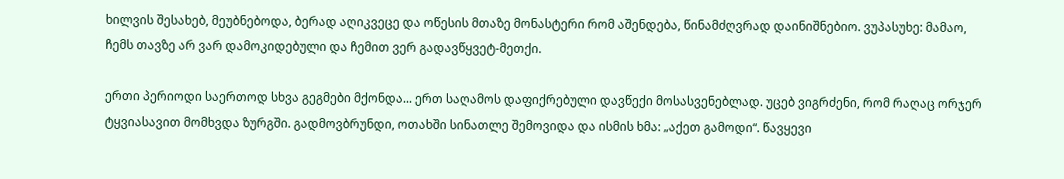ხილვის შესახებ, მეუბნებოდა, ბერად აღიკვეცე და ოწესის მთაზე მონასტერი რომ აშენდება, წინამძღვრად დაინიშნებიო. ვუპასუხე: მამაო, ჩემს თავზე არ ვარ დამოკიდებული და ჩემით ვერ გადავწყვეტ-მეთქი.

ერთი პერიოდი საერთოდ სხვა გეგმები მქონდა... ერთ საღამოს დაფიქრებული დავწექი მოსასვენებლად. უცებ ვიგრძენი, რომ რაღაც ორჯერ ტყვიასავით მომხვდა ზურგში. გადმოვბრუნდი, ოთახში სინათლე შემოვიდა და ისმის ხმა: „აქეთ გამოდი“. წავყევი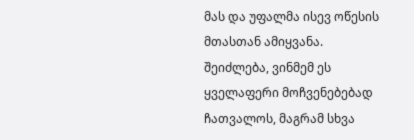მას და უფალმა ისევ ოწესის მთასთან ამიყვანა. შეიძლება, ვინმემ ეს ყველაფერი მოჩვენებებად ჩათვალოს, მაგრამ სხვა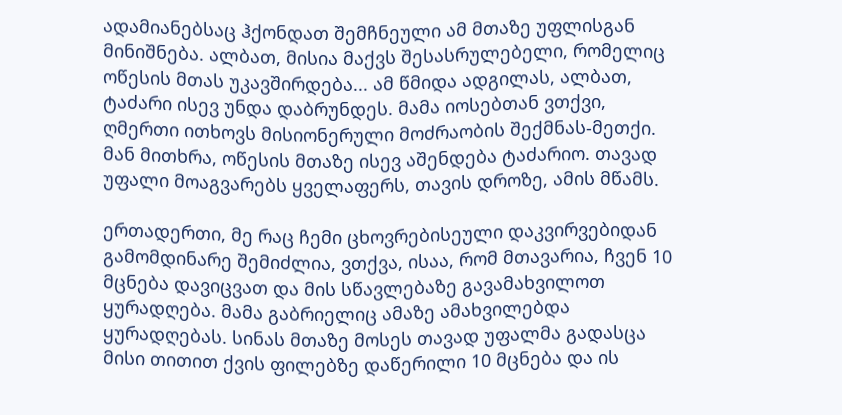ადამიანებსაც ჰქონდათ შემჩნეული ამ მთაზე უფლისგან მინიშნება. ალბათ, მისია მაქვს შესასრულებელი, რომელიც ოწესის მთას უკავშირდება... ამ წმიდა ადგილას, ალბათ, ტაძარი ისევ უნდა დაბრუნდეს. მამა იოსებთან ვთქვი, ღმერთი ითხოვს მისიონერული მოძრაობის შექმნას-მეთქი. მან მითხრა, ოწესის მთაზე ისევ აშენდება ტაძარიო. თავად უფალი მოაგვარებს ყველაფერს, თავის დროზე, ამის მწამს.

ერთადერთი, მე რაც ჩემი ცხოვრებისეული დაკვირვებიდან გამომდინარე შემიძლია, ვთქვა, ისაა, რომ მთავარია, ჩვენ 10 მცნება დავიცვათ და მის სწავლებაზე გავამახვილოთ ყურადღება. მამა გაბრიელიც ამაზე ამახვილებდა ყურადღებას. სინას მთაზე მოსეს თავად უფალმა გადასცა მისი თითით ქვის ფილებზე დაწერილი 10 მცნება და ის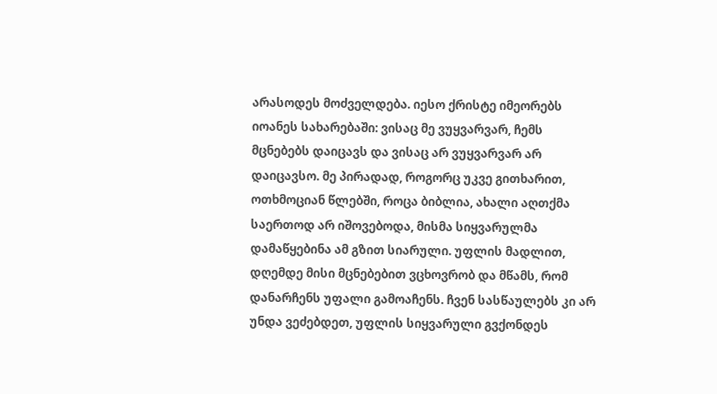არასოდეს მოძველდება. იესო ქრისტე იმეორებს იოანეს სახარებაში: ვისაც მე ვუყვარვარ, ჩემს მცნებებს დაიცავს და ვისაც არ ვუყვარვარ არ დაიცავსო. მე პირადად, როგორც უკვე გითხარით, ოთხმოციან წლებში, როცა ბიბლია, ახალი აღთქმა საერთოდ არ იშოვებოდა, მისმა სიყვარულმა დამაწყებინა ამ გზით სიარული. უფლის მადლით, დღემდე მისი მცნებებით ვცხოვრობ და მწამს, რომ დანარჩენს უფალი გამოაჩენს. ჩვენ სასწაულებს კი არ უნდა ვეძებდეთ, უფლის სიყვარული გვქონდეს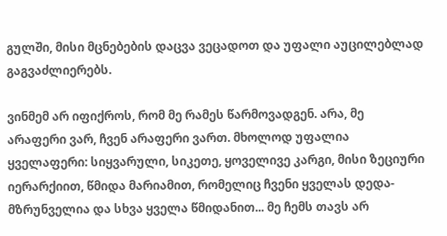გულში, მისი მცნებების დაცვა ვეცადოთ და უფალი აუცილებლად გაგვაძლიერებს.

ვინმემ არ იფიქროს, რომ მე რამეს წარმოვადგენ. არა, მე არაფერი ვარ, ჩვენ არაფერი ვართ. მხოლოდ უფალია ყველაფერი: სიყვარული, სიკეთე, ყოველივე კარგი, მისი ზეციური იერარქიით, წმიდა მარიამით, რომელიც ჩვენი ყველას დედა-მზრუნველია და სხვა ყველა წმიდანით... მე ჩემს თავს არ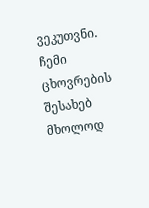ვეკუთვნი. ჩემი ცხოვრების შესახებ მხოლოდ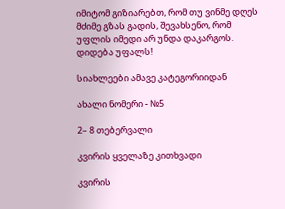იმიტომ გიზიარებთ, რომ თუ ვინმე დღეს მძიმე გზას გადის, შევახსენო, რომ უფლის იმედი არ უნდა დაკარგოს. დიდება უფალს!

სიახლეები ამავე კატეგორიიდან

ახალი ნომერი - №5

2– 8 თებერვალი

კვირის ყველაზე კითხვადი

კვირის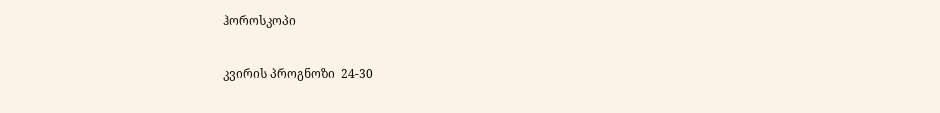ჰოროსკოპი

კვირის პროგნოზი  24-30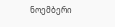ნოემბერი